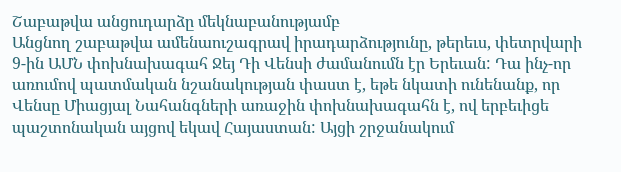Շաբաթվա անցուդարձը մեկնաբանությամբ
Անցնող շաբաթվա ամենաուշագրավ իրադարձությունը, թերեւս, փետրվարի 9-ին ԱՄՆ փոխնախագահ Ջեյ Դի Վենսի ժամանումն էր Երեւան: Դա ինչ-որ առումով պատմական նշանակության փաստ է, եթե նկատի ունենանք, որ Վենսը Միացյալ Նահանգների առաջին փոխնախագահն է, ով երբեւիցե պաշտոնական այցով եկավ Հայաստան: Այցի շրջանակում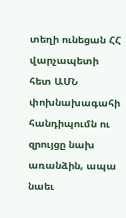տեղի ունեցան ՀՀ վարչապետի հետ ԱՄՆ փոխնախագահի հանդիպումն ու զրույցը նախ առանձին, ապա նաեւ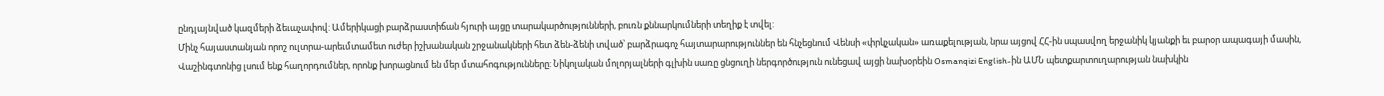ընդլայնված կազմերի ձեւաչափով: Ամերիկացի բարձրաստիճան հյուրի այցը տարակարծությունների, բուռն քննարկումների տեղիք է տվել:
Մինչ հայաստանյան որոշ ուլտրա-արեւմտամետ ուժեր իշխանական շրջանակների հետ ձեն-ձենի տված՝ բարձրագոչ հայտարարություններ են հնչեցնում Վենսի «փրկչական» առաքելության, նրա այցով ՀՀ-ին սպասվող երջանիկ կյանքի եւ բարօր ապագայի մասին, Վաշինգտոնից լսում ենք հաղորդումներ, որոնք խորացնում են մեր մտահոգությունները: Նիկոլական մոլորյալների գլխին սառը ցնցուղի ներգործություն ունեցավ այցի նախօրեին Osmanqizi English-ին ԱՄՆ պետքարտուղարության նախկին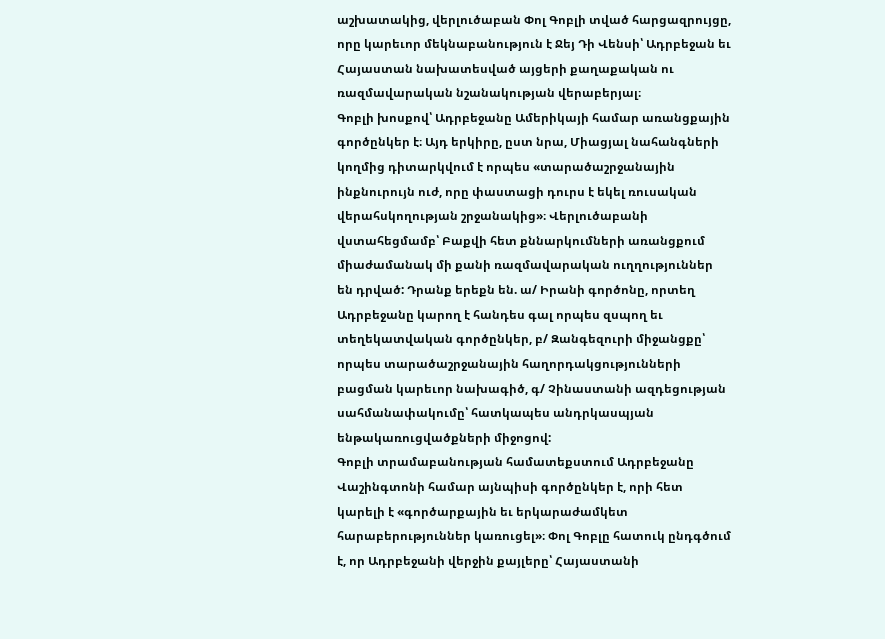աշխատակից, վերլուծաբան Փոլ Գոբլի տված հարցազրույցը, որը կարեւոր մեկնաբանություն է Ջեյ Դի Վենսի՝ Ադրբեջան եւ Հայաստան նախատեսված այցերի քաղաքական ու ռազմավարական նշանակության վերաբերյալ։
Գոբլի խոսքով՝ Ադրբեջանը Ամերիկայի համար առանցքային գործընկեր է։ Այդ երկիրը, ըստ նրա, Միացյալ նահանգների կողմից դիտարկվում է որպես «տարածաշրջանային ինքնուրույն ուժ, որը փաստացի դուրս է եկել ռուսական վերահսկողության շրջանակից»։ Վերլուծաբանի վստահեցմամբ՝ Բաքվի հետ քննարկումների առանցքում միաժամանակ մի քանի ռազմավարական ուղղություններ են դրված: Դրանք երեքն են. ա/ Իրանի գործոնը, որտեղ Ադրբեջանը կարող է հանդես գալ որպես զսպող եւ տեղեկատվական գործընկեր, բ/ Զանգեզուրի միջանցքը՝ որպես տարածաշրջանային հաղորդակցությունների բացման կարեւոր նախագիծ, գ/ Չինաստանի ազդեցության սահմանափակումը՝ հատկապես անդրկասպյան ենթակառուցվածքների միջոցով:
Գոբլի տրամաբանության համատեքստում Ադրբեջանը Վաշինգտոնի համար այնպիսի գործընկեր է, որի հետ կարելի է «գործարքային եւ երկարաժամկետ հարաբերություններ կառուցել»։ Փոլ Գոբլը հատուկ ընդգծում է, որ Ադրբեջանի վերջին քայլերը՝ Հայաստանի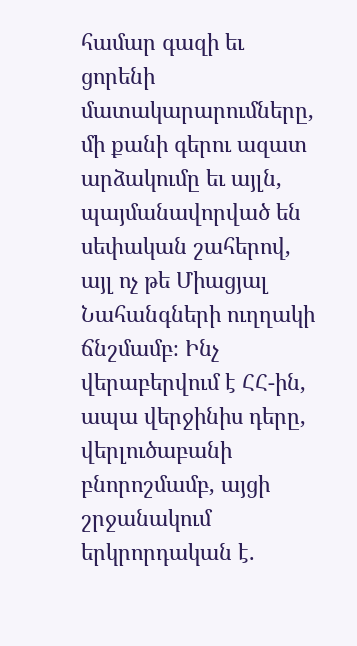համար գազի եւ ցորենի մատակարարումները, մի քանի գերու ազատ արձակումը եւ այլն, պայմանավորված են սեփական շահերով, այլ ոչ թե Միացյալ Նահանգների ուղղակի ճնշմամբ։ Ինչ վերաբերվում է ՀՀ-ին, ապա վերջինիս դերը, վերլուծաբանի բնորոշմամբ, այցի շրջանակում երկրորդական է.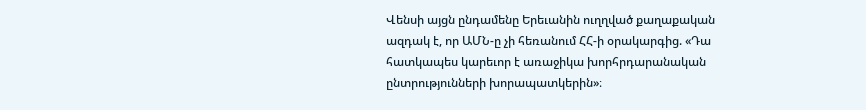Վենսի այցն ընդամենը Երեւանին ուղղված քաղաքական ազդակ է, որ ԱՄՆ-ը չի հեռանում ՀՀ-ի օրակարգից. «Դա հատկապես կարեւոր է առաջիկա խորհրդարանական ընտրությունների խորապատկերին»։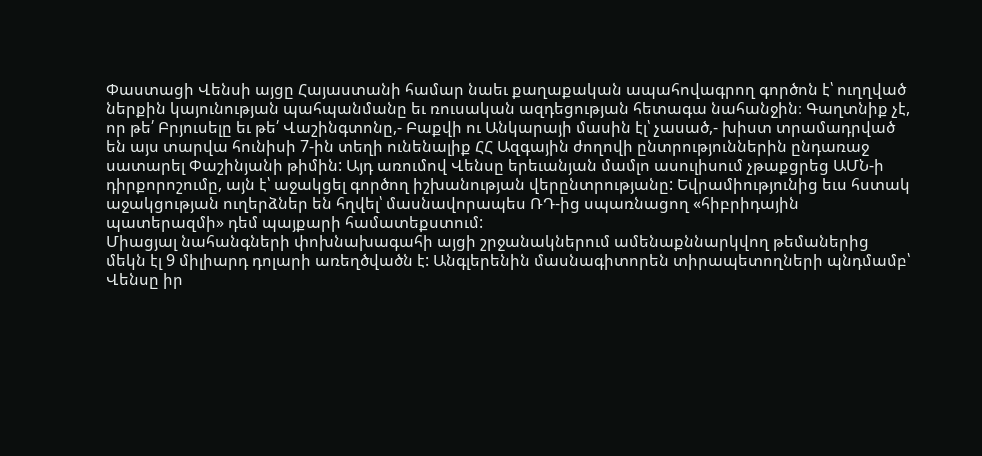Փաստացի Վենսի այցը Հայաստանի համար նաեւ քաղաքական ապահովագրող գործոն է՝ ուղղված ներքին կայունության պահպանմանը եւ ռուսական ազդեցության հետագա նահանջին։ Գաղտնիք չէ, որ թե՛ Բրյուսելը եւ թե՛ Վաշինգտոնը,- Բաքվի ու Անկարայի մասին էլ՝ չասած,- խիստ տրամադրված են այս տարվա հունիսի 7-ին տեղի ունենալիք ՀՀ Ազգային ժողովի ընտրություններին ընդառաջ սատարել Փաշինյանի թիմին: Այդ առումով Վենսը երեւանյան մամլո ասուլիսում չթաքցրեց ԱՄՆ-ի դիրքորոշումը, այն է՝ աջակցել գործող իշխանության վերընտրությանը: Եվրամիությունից եւս հստակ աջակցության ուղերձներ են հղվել՝ մասնավորապես ՌԴ-ից սպառնացող «հիբրիդային պատերազմի» դեմ պայքարի համատեքստում:
Միացյալ նահանգների փոխնախագահի այցի շրջանակներում ամենաքննարկվող թեմաներից մեկն էլ 9 միլիարդ դոլարի առեղծվածն է: Անգլերենին մասնագիտորեն տիրապետողների պնդմամբ՝ Վենսը իր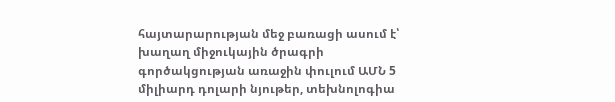հայտարարության մեջ բառացի ասում է՝ խաղաղ միջուկային ծրագրի գործակցության առաջին փուլում ԱՄՆ 5 միլիարդ դոլարի նյութեր, տեխնոլոգիա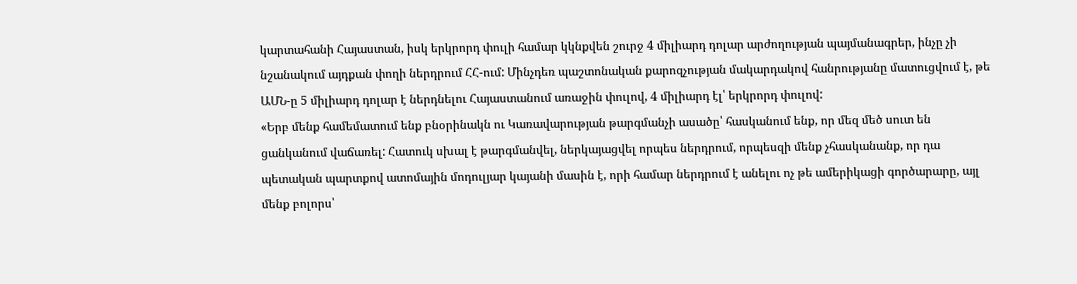կարտահանի Հայաստան, իսկ երկրորդ փուլի համար կկնքվեն շուրջ 4 միլիարդ դոլար արժողության պայմանագրեր, ինչը չի նշանակում այդքան փողի ներդրում ՀՀ-ում: Մինչդեռ պաշտոնական քարոզչության մակարդակով հանրությանը մատուցվում է, թե ԱՄՆ-ը 5 միլիարդ դոլար է ներդնելու Հայաստանում առաջին փուլով, 4 միլիարդ էլ՝ երկրորդ փուլով:
«Երբ մենք համեմատում ենք բնօրինակն ու Կառավարության թարգմանչի ասածը՝ հասկանում ենք, որ մեզ մեծ սուտ են ցանկանում վաճառել: Հատուկ սխալ է թարգմանվել, ներկայացվել որպես ներդրում, որպեսզի մենք չհասկանանք, որ դա պետական պարտքով ատոմային մոդուլյար կայանի մասին է, որի համար ներդրում է անելու ոչ թե ամերիկացի գործարարը, այլ մենք բոլորս՝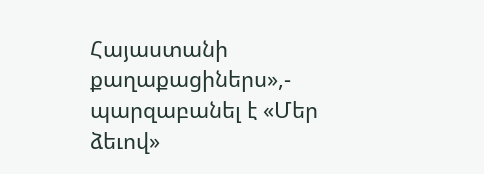Հայաստանի քաղաքացիներս»,- պարզաբանել է «Մեր ձեւով»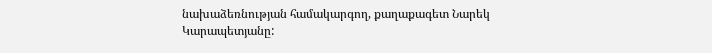նախաձեռնության համակարգող, քաղաքագետ Նարեկ Կարապետյանը: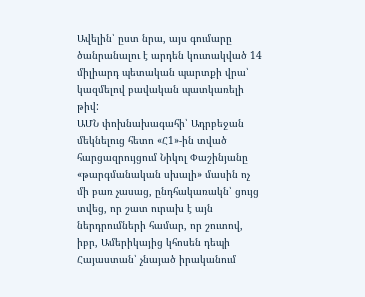Ավելին՝ ըստ նրա, այս գումարը ծանրանալու է արդեն կուտակված 14 միլիարդ պետական պարտքի վրա՝ կազմելով բավական պատկառելի թիվ:
ԱՄՆ փոխնախագահի՝ Ադրբեջան մեկնելուց հետո «Հ1»-ին տված հարցազրույցում Նիկոլ Փաշինյանը «թարգմանական սխալի» մասին ոչ մի բառ չասաց, ընդհակառակն՝ ցույց տվեց, որ շատ ուրախ է այն ներդրումների համար, որ շուտով, իբր, Ամերիկայից կհոսեն դեպի Հայաստան՝ չնայած իրականում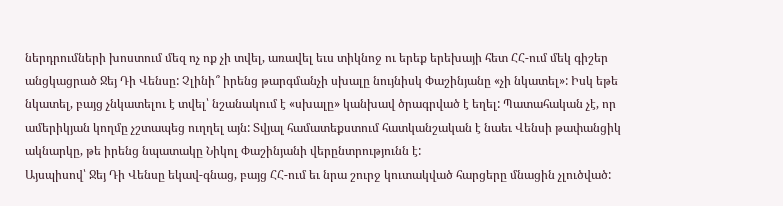ներդրումների խոստում մեզ ոչ ոք չի տվել, առավել եւս տիկնոջ ու երեք երեխայի հետ ՀՀ-ում մեկ գիշեր անցկացրած Ջեյ Դի Վենսը: Չլինի՞ իրենց թարգմանչի սխալը նույնիսկ Փաշինյանը «չի նկատել»: Իսկ եթե նկատել, բայց չնկատելու է տվել՝ նշանակում է «սխալը» կանխավ ծրագրված է եղել: Պատահական չէ, որ ամերիկյան կողմը չշտապեց ուղղել այն: Տվյալ համատեքստում հատկանշական է նաեւ Վենսի թափանցիկ ակնարկը, թե իրենց նպատակը Նիկոլ Փաշինյանի վերընտրությունն է:
Այսպիսով՝ Ջեյ Դի Վենսը եկավ-գնաց, բայց ՀՀ-ում եւ նրա շուրջ կուտակված հարցերը մնացին չլուծված: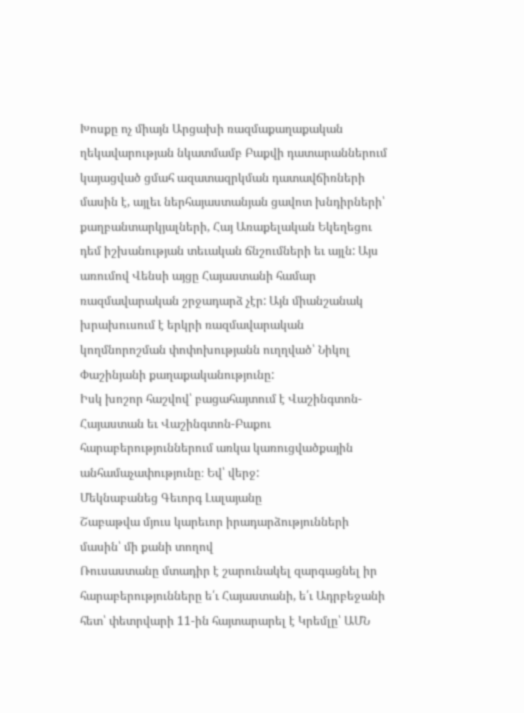Խոսքը ոչ միայն Արցախի ռազմաքաղաքական ղեկավարության նկատմամբ Բաքվի դատարաններում կայացված ցմահ ազատազրկման դատավճիռների մասին է, այլեւ ներհայաստանյան ցավոտ խնդիրների՝ քաղբանտարկյալների, Հայ Առաքելական Եկեղեցու դեմ իշխանության տեւական ճնշումների եւ այլն: Այս առումով Վենսի այցը Հայաստանի համար ռազմավարական շրջադարձ չէր: Այն միանշանակ խրախուսում է երկրի ռազմավարական կողմնորոշման փոփոխությանն ուղղված՝ Նիկոլ Փաշինյանի քաղաքականությունը:
Իսկ խոշոր հաշվով՝ բացահայտում է Վաշինգտոն-Հայաստան եւ Վաշինգտոն-Բաքու հարաբերություններում առկա կառուցվածքային անհամաչափությունը։ Եվ՝ վերջ:
Մեկնաբանեց Գեւորգ Լալայանը
Շաբաթվա մյուս կարեւոր իրադարձությունների մասին՝ մի քանի տողով
Ռուսաստանը մտադիր է շարունակել զարգացնել իր հարաբերությունները ե՛ւ Հայաստանի, ե՛ւ Ադրբեջանի հետ՝ փետրվարի 11-ին հայտարարել է Կրեմլը՝ ԱՄՆ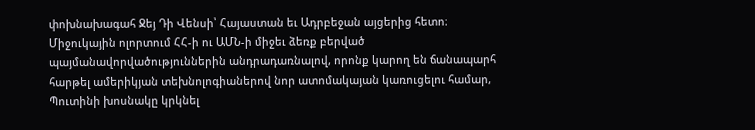փոխնախագահ Ջեյ Դի Վենսի՝ Հայաստան եւ Ադրբեջան այցերից հետո։ Միջուկային ոլորտում ՀՀ-ի ու ԱՄՆ-ի միջեւ ձեռք բերված պայմանավորվածություններին անդրադառնալով, որոնք կարող են ճանապարհ հարթել ամերիկյան տեխնոլոգիաներով նոր ատոմակայան կառուցելու համար, Պուտինի խոսնակը կրկնել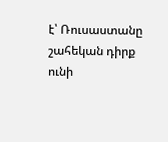է՝ Ռուսաստանը շահեկան դիրք ունի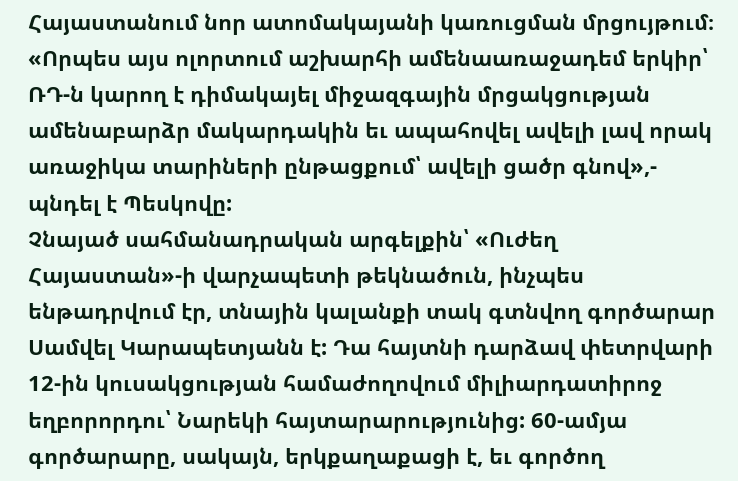Հայաստանում նոր ատոմակայանի կառուցման մրցույթում։ «Որպես այս ոլորտում աշխարհի ամենաառաջադեմ երկիր՝ ՌԴ-ն կարող է դիմակայել միջազգային մրցակցության ամենաբարձր մակարդակին եւ ապահովել ավելի լավ որակ առաջիկա տարիների ընթացքում՝ ավելի ցածր գնով»,- պնդել է Պեսկովը:
Չնայած սահմանադրական արգելքին՝ «Ուժեղ Հայաստան»-ի վարչապետի թեկնածուն, ինչպես ենթադրվում էր, տնային կալանքի տակ գտնվող գործարար Սամվել Կարապետյանն է: Դա հայտնի դարձավ փետրվարի 12-ին կուսակցության համաժողովում միլիարդատիրոջ եղբորորդու՝ Նարեկի հայտարարությունից: 60-ամյա գործարարը, սակայն, երկքաղաքացի է, եւ գործող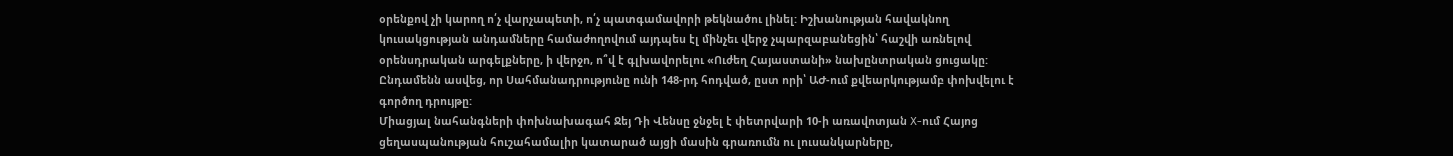օրենքով չի կարող ո՛չ վարչապետի, ո՛չ պատգամավորի թեկնածու լինել: Իշխանության հավակնող կուսակցության անդամները համաժողովում այդպես էլ մինչեւ վերջ չպարզաբանեցին՝ հաշվի առնելով օրենսդրական արգելքները, ի վերջո, ո՞վ է գլխավորելու «Ուժեղ Հայաստանի» նախընտրական ցուցակը: Ընդամենն ասվեց, որ Սահմանադրությունը ունի 148-րդ հոդված, ըստ որի՝ ԱԺ-ում քվեարկությամբ փոխվելու է գործող դրույթը:
Միացյալ նահանգների փոխնախագահ Ջեյ Դի Վենսը ջնջել է փետրվարի 10-ի առավոտյան X-ում Հայոց ցեղասպանության հուշահամալիր կատարած այցի մասին գրառումն ու լուսանկարները,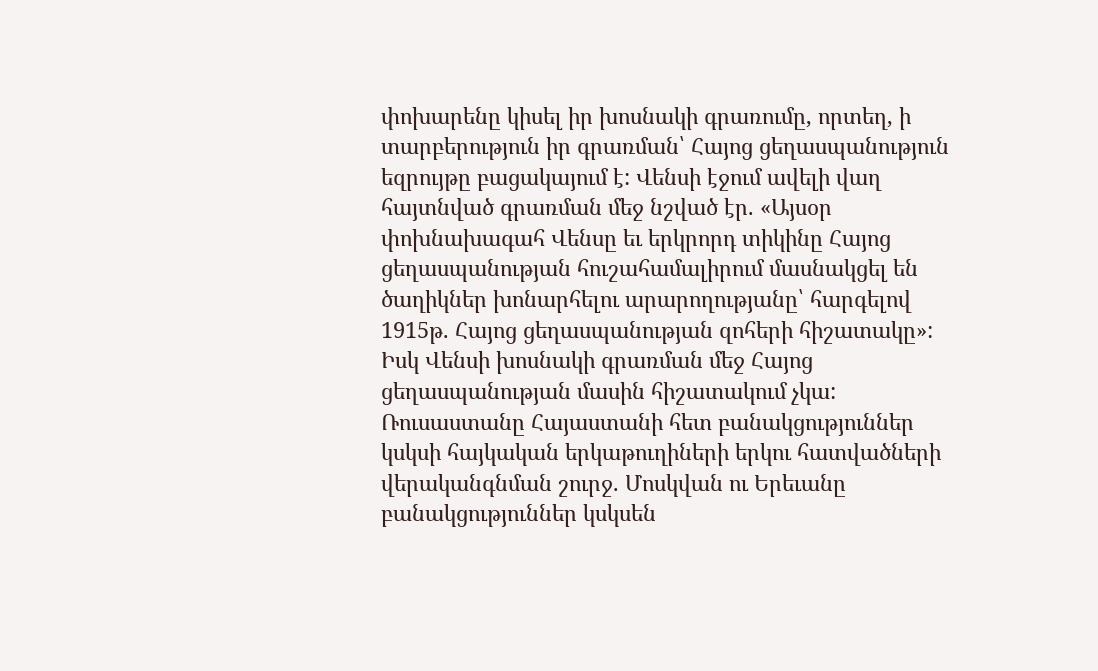փոխարենը կիսել իր խոսնակի գրառումը, որտեղ, ի տարբերություն իր գրառման՝ Հայոց ցեղասպանություն եզրույթը բացակայում է: Վենսի էջում ավելի վաղ հայտնված գրառման մեջ նշված էր. «Այսօր փոխնախագահ Վենսը եւ երկրորդ տիկինը Հայոց ցեղասպանության հուշահամալիրում մասնակցել են ծաղիկներ խոնարհելու արարողությանը՝ հարգելով 1915թ. Հայոց ցեղասպանության զոհերի հիշատակը»: Իսկ Վենսի խոսնակի գրառման մեջ Հայոց ցեղասպանության մասին հիշատակում չկա:
Ռուսաստանը Հայաստանի հետ բանակցություններ կսկսի հայկական երկաթուղիների երկու հատվածների վերականգնման շուրջ. Մոսկվան ու Երեւանը բանակցություններ կսկսեն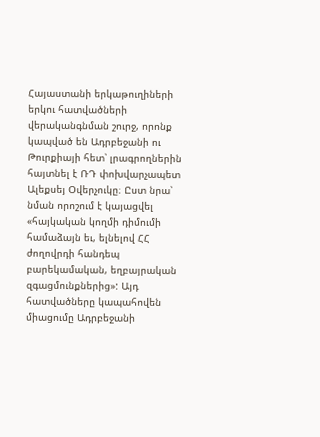Հայաստանի երկաթուղիների երկու հատվածների վերականգնման շուրջ, որոնք կապված են Ադրբեջանի ու Թուրքիայի հետ՝ լրագրողներին հայտնել է ՌԴ փոխվարչապետ Ալեքսեյ Օվերչուկը։ Ըստ նրա՝ նման որոշում է կայացվել «հայկական կողմի դիմումի համաձայն եւ, ելնելով ՀՀ ժողովրդի հանդեպ բարեկամական, եղբայրական զգացմունքներից»: Այդ հատվածները կապահովեն միացումը Ադրբեջանի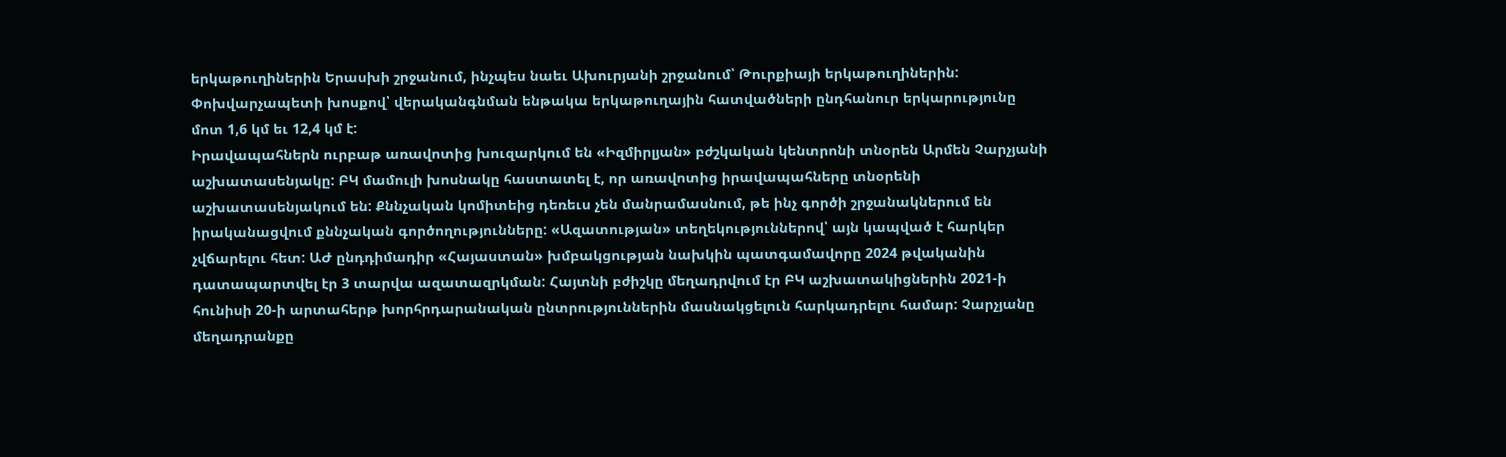երկաթուղիներին Երասխի շրջանում, ինչպես նաեւ Ախուրյանի շրջանում՝ Թուրքիայի երկաթուղիներին: Փոխվարչապետի խոսքով՝ վերականգնման ենթակա երկաթուղային հատվածների ընդհանուր երկարությունը մոտ 1,6 կմ եւ 12,4 կմ է:
Իրավապահներն ուրբաթ առավոտից խուզարկում են «Իզմիրլյան» բժշկական կենտրոնի տնօրեն Արմեն Չարչյանի աշխատասենյակը: ԲԿ մամուլի խոսնակը հաստատել է, որ առավոտից իրավապահները տնօրենի աշխատասենյակում են: Քննչական կոմիտեից դեռեւս չեն մանրամասնում, թե ինչ գործի շրջանակներում են իրականացվում քննչական գործողությունները: «Ազատության» տեղեկություններով՝ այն կապված է հարկեր չվճարելու հետ: ԱԺ ընդդիմադիր «Հայաստան» խմբակցության նախկին պատգամավորը 2024 թվականին դատապարտվել էր 3 տարվա ազատազրկման: Հայտնի բժիշկը մեղադրվում էր ԲԿ աշխատակիցներին 2021-ի հունիսի 20-ի արտահերթ խորհրդարանական ընտրություններին մասնակցելուն հարկադրելու համար: Չարչյանը մեղադրանքը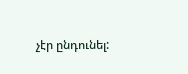չէր ընդունել: